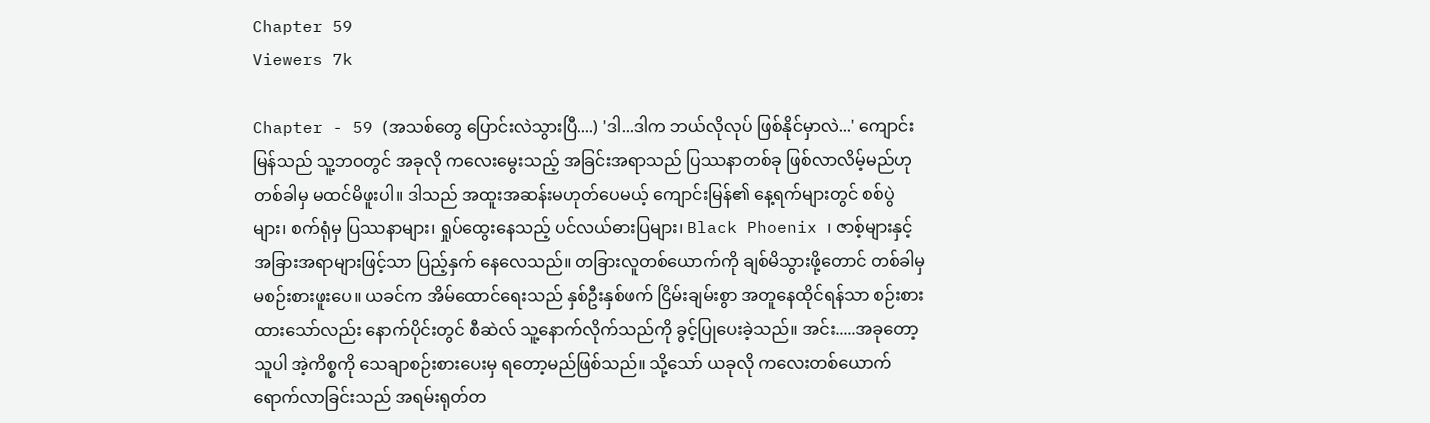Chapter 59
Viewers 7k

Chapter - 59 (အသစ်တွေ ပြောင်းလဲသွားပြီ....) 'ဒါ...ဒါက ဘယ်လိုလုပ် ဖြစ်နိုင်မှာလဲ...' ကျောင်းမြန်သည် သူ့ဘဝတွင် အခုလို ကလေးမွေးသည့် အခြင်းအရာသည် ပြဿနာတစ်ခု ဖြစ်လာလိမ့်မည်ဟု တစ်ခါမှ မထင်မိဖူးပါ။ ဒါသည် အထူးအဆန်းမဟုတ်ပေမယ့် ကျောင်းမြန်၏ နေ့ရက်များတွင် စစ်ပွဲများ၊ စက်ရုံမှ ပြဿနာများ၊ ရှုပ်ထွေးနေသည့် ပင်လယ်ဓားပြများ၊ Black Phoenix ၊ ဇာစ့်များနှင့် အခြားအရာများဖြင့်သာ ပြည့်နှက်‌ နေလေသည်။ တခြားလူတစ်ယောက်ကို ချစ်မိသွားဖို့‌တောင် တစ်ခါမှ မစဉ်းစားဖူးပေ။ ယခင်က အိမ်ထောင်ရေးသည် နှစ်ဦးနှစ်ဖက် ငြိမ်းချမ်းစွာ အတူနေထိုင်ရန်သာ စဉ်းစားထားသော်လည်း နောက်ပိုင်းတွင် စီဆဲလ် သူ့နောက်လိုက်သည်ကို ခွင့်ပြုပေးခဲ့သည်။ အင်း.....အခု‌တော့ သူပါ အဲ့ကိစ္စကို သေချာစဉ်းစားပေးမှ ရတော့မည်ဖြစ်သည်။ သို့သော် ယခုလို ကလေးတစ်‌ယောက် ရောက်လာခြင်းသည် အရမ်းရုတ်တ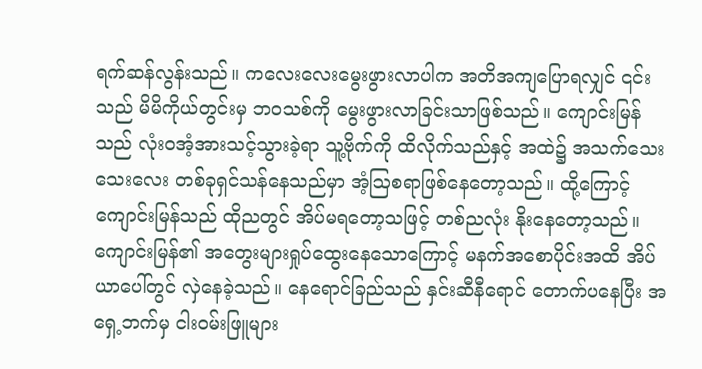ရက်ဆန်လွန်းသည်။ ကလေးလေးမွေးဖွားလာပါက အတိအကျပြောရလျှင် ၎င်းသည် မိမိကိုယ်တွင်းမှ ဘဝသစ်ကို မွေးဖွားလာခြင်းသာဖြစ်သည်။ ကျောင်းမြန်သည် လုံးဝအံ့အားသင့်သွားခဲ့ရာ သူ့ဗိုက်ကို ထိလိုက်သည်နှင့် အထဲ၌ အသက်‌သေးသေးလေး တစ်ခုရှင်သန်နေသည်မှာ အံ့ဩစရာဖြစ်နေတော့သည်။ ထို့ကြောင့် ကျောင်းမြန်သည် ထိုညတွင် အိပ်မရတော့သဖြင့် တစ်ညလုံး နိုး‌နေတော့သည်။ ကျောင်းမြန်၏ အတွေးများရှုပ်ထွေးနေသောကြောင့် မနက်အစောပိုင်းအထိ အိပ်ယာပေါ်တွင် လှဲနေခဲ့သည်။ နေရောင်ခြည်သည် နှင်းဆီနီ‌ရောင် တောက်ပနေပြီး အရှေ့ဘက်မှ ငါးဝမ်းဖြူများ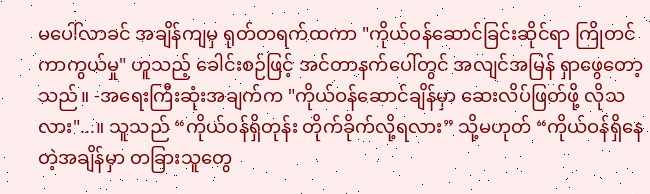မပေါ်လာခင် အချိန်ကျမှ ရုတ်တရက်ထကာ "ကိုယ်ဝန်ဆောင်ခြင်းဆိုင်ရာ ကြိုတင်ကာကွယ်မှု" ဟူသည့် ခေါင်းစဉ်ဖြင့် အင်တာနက်ပေါ်တွင် အလျင်အမြန် ရှာဖွေတော့သည်။ -အရေးကြီးဆုံးအချက်က "ကိုယ်ဝန်ဆောင်ချိန်မှာ ဆေးလိပ်ဖြတ်ဖို့ လိုသလား"...။ သူသည် “ကိုယ်ဝန်ရှိတုန်း တိုက်ခိုက်လို့ရလား” သို့မဟုတ် “ကိုယ်ဝန်ရှိနေတဲ့အချိန်မှာ တခြားသူတွေ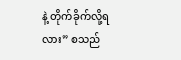နဲ့ တိုက်ခိုက်လို့ရလား” စသည်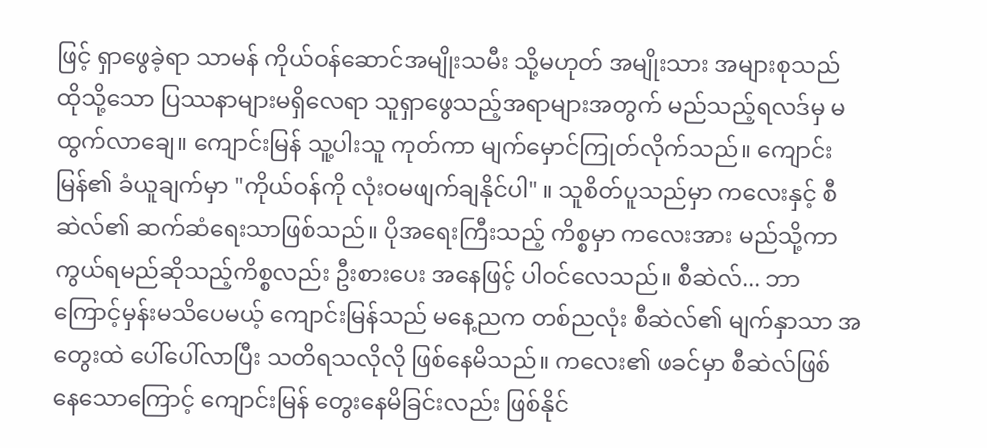ဖြင့် ရှာဖွေခဲ့ရာ သာမန် ကိုယ်ဝန်ဆောင်အမျိုးသမီး သို့မဟုတ် အမျိုးသား အများစုသည် ထိုသို့သော ပြဿနာများမရှိလေရာ သူရှာဖွေသည့်အရာများအတွက် မည်သည့်ရလဒ်မှ မထွက်လာချေ။ ကျောင်းမြန် သူ့ပါးသူ ကုတ်ကာ မျက်မှောင်ကြုတ်လိုက်သည်။ ကျောင်းမြန်၏ ခံယူချက်မှာ "ကိုယ်ဝန်ကို လုံးဝမဖျက်ချနိုင်ပါ" ။ သူစိတ်ပူသည်မှာ ကလေးနှင့် စီဆဲလ်၏ ဆက်ဆံရေးသာဖြစ်သည်။ ပိုအရေးကြီးသည့် ကိစ္စမှာ ကလေးအား မည်သို့ကာကွယ်ရမည်ဆိုသည့်ကိစ္စလည်း ဦးစားပေး အနေဖြင့် ပါဝင်လေသည်။ စီဆဲလ်... ဘာကြောင့်မှန်းမသိပေမယ့် ကျောင်းမြန်သည် မနေ့ညက တစ်ညလုံး စီဆဲလ်၏ မျက်နှာသာ အတွေးထဲ ပေါ်ပေါ်လာပြီး သတိရသလိုလို ဖြစ်နေမိသည်။ ကလေး၏ ဖခင်မှာ စီဆဲလ်ဖြစ်နေ‌သောကြောင့် ကျောင်းမြန် တွေးနေမိခြင်းလည်း ဖြစ်နိုင်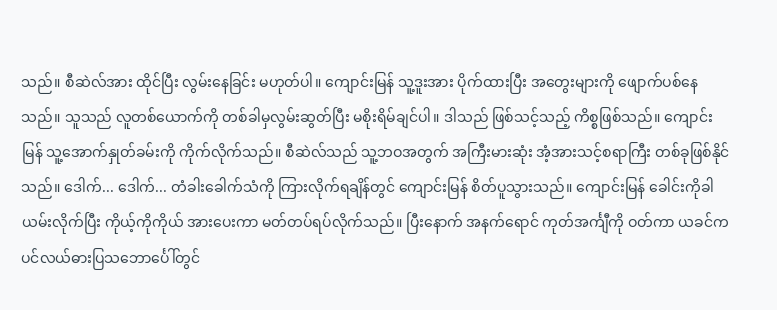သည်။ စီဆဲလ်အား ထိုင်ပြီး လွမ်းနေခြင်း မဟုတ်ပါ။ ကျောင်းမြန် သူ့ဒူးအား ပိုက်ထားပြီး အတွေးများကို ဖျောက်ပစ်နေသည်။ သူသည် လူတစ်ယောက်ကို တစ်ခါမှလွမ်းဆွတ်ပြီး မစိုးရိမ်ချင်ပါ။ ဒါသည် ဖြစ်သင့်သည့် ကိစ္စဖြစ်သည်။ ကျောင်းမြန် သူ့အောက်နှုတ်ခမ်းကို ကိုက်လိုက်သည်။ စီဆဲလ်သည် သူ့ဘဝအတွက် အကြီးမားဆုံး အံ့အားသင့်စရာကြီး တစ်ခုဖြစ်နိုင်သည်။ ‌ဒေါက်... ဒေါက်... တံခါးခေါက်သံကို ကြားလိုက်ရချိန်တွင် ကျောင်းမြန် စိတ်ပူသွားသည်။ ကျောင်းမြန် ခေါင်းကိုခါယမ်းလိုက်ပြီး ကိုယ့်ကိုကိုယ် အားပေးကာ မတ်တပ်ရပ်လိုက်သည်။ ပြီးနောက် အနက်ရောင် ကုတ်အင်္ကျီကို ဝတ်ကာ ယခင်က ပင်လယ်ဓားပြသဘောင်္ပေါ်တွင်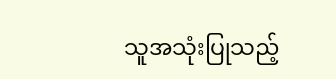သူအသုံးပြုသည့်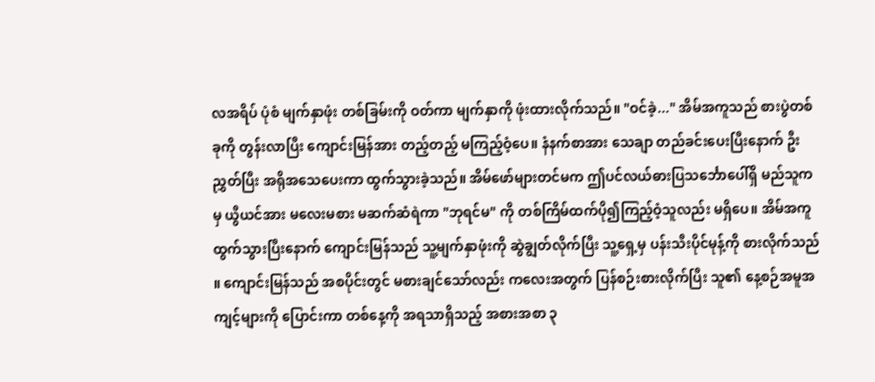လအရိပ် ပုံစံ မျက်နှာဖုံး တစ်ခြမ်းကို ဝတ်ကာ မျက်နှာကို ဖုံးထားလိုက်သည်။ "ဝင်ခဲ့..." အိမ်အကူသည် စားပွဲတစ်ခုကို တွန်းလာပြီး ကျောင်းမြန်အား တည့်တည့် မကြည့်ဝံ့ပေ။ နံနက်စာအား သေချာ တည်ခင်းပေးပြီးနောက် ဦးညွှတ်ပြီး အရိုအသေပေးကာ ထွက်သွားခဲ့သည်။ အိမ်ဖော်များတင်မက ဤပင်လယ်ဓားပြသင်္ဘောပေါ်ရှိ မည်သူကမှ ယွီယင်အား မလေးမစား မဆက်ဆံရဲကာ "ဘုရင်မ" ကို တစ်ကြိမ်ထက်ပို၍ကြည့်ဝံ့သူလည်း မရှိပေ။ အိမ်အကူထွက်သွားပြီးနောက် ကျောင်းမြန်သည် သူ့မျက်နှာဖုံးကို ဆွဲချွတ်လိုက်ပြီး သူ့ရှေ့မှ ပန်းသီးပိုင်မုန့်ကို စားလိုက်သည် ။ ကျောင်းမြန်သည် အစပိုင်းတွင် မစားချင်သော်လည်း ကလေးအတွက် ပြန်စဉ်းစားလိုက်ပြီး သူ၏ နေ့စဉ်အမူအကျင့်များကို ပြောင်းကာ တစ်နေ့ကို အရသာရှိသည့် အစားအစာ ၃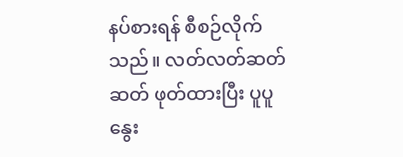နပ်စားရန် စီစဉ်လိုက်သည်။ လတ်လတ်ဆတ်ဆတ် ဖုတ်ထားပြီး ပူပူနွေး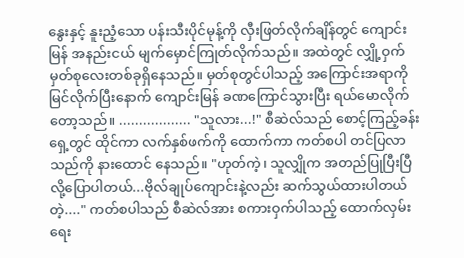နွေးနှင့် နူးညံ့သော ပန်းသီးပိုင်မုန့်ကို လှီးဖြတ်လိုက်ချိန်တွင် ကျောင်းမြန် အနည်းငယ် မျက်မှောင်ကြုတ်လိုက်သည်။ အထဲတွင် လျှို့ဝှက်မှတ်စုလေးတစ်ခုရှိနေသည်။ မှတ်စုတွင်ပါသည့် အကြောင်းအရာကို မြင်လိုက်ပြီးနောက် ကျောင်းမြန် ခဏကြောင်သွားပြီး ရယ်မောလိုက်တော့သည်။ .................. "သူလား...!" စီ‌ဆဲလ်သည် စောင့်ကြည့်ခန်းရှေ့တွင် ထိုင်ကာ လက်‌နှစ်ဖက်ကို ထောက်ကာ ကတ်စပါ တင်ပြလာသည်ကို နားထောင် နေသည်။ "ဟုတ်ကဲ့၊ သူလျှိုက အတည်ပြုပြီးပြီ လို့ပြောပါတယ်...ဗိုလ်ချုပ်ကျောင်းနဲ့လည်း ဆက်သွယ်ထားပါတယ်တဲ့...." ကတ်စပါသည် စီဆဲလ်အား စကားဝှက်ပါသည့် ထောက်လှမ်းရေး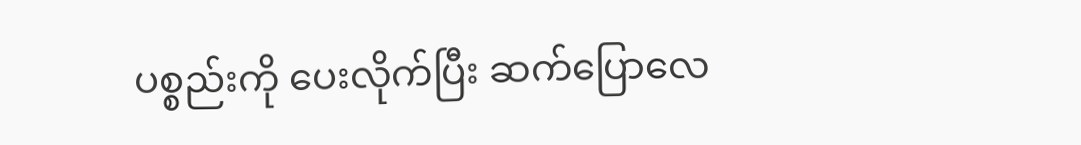ပစ္စည်းကို ပေးလိုက်ပြီး ဆက်ပြောလေ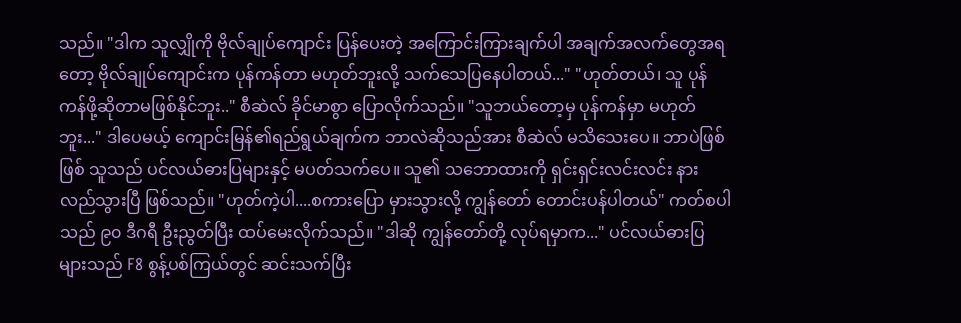သည်။ "ဒါက သူလျှိုကို ဗိုလ်ချုပ်ကျောင်း ပြန်ပေးတဲ့ အကြောင်းကြားချက်ပါ အချက်အလက်တွေအရတော့ ဗိုလ်ချုပ်ကျောင်းက ပုန်ကန်တာ မဟုတ်ဘူးလို့ သက်သေပြနေပါတယ်..." "ဟုတ်တယ်၊ သူ ပုန်ကန်ဖို့ဆိုတာမဖြစ်နိုင်ဘူး.." စီဆဲလ် ခိုင်မာစွာ‌ ပြောလိုက်သည်။ "သူဘယ်တော့မှ ပုန်ကန်မှာ မဟုတ်ဘူး..." ဒါပေမယ့် ကျောင်းမြန်၏ရည်ရွယ်ချက်က ဘာလဲဆိုသည်အား စီဆဲလ် မသိသေးပေ။ ဘာပဲဖြစ်ဖြစ် သူသည် ပင်လယ်ဓားပြများနှင့် မပတ်သက်ပေ။ သူ၏ သဘောထားကို ရှင်းရှင်းလင်းလင်း နားလည်သွားပြီ ဖြစ်သည်။ "ဟုတ်ကဲ့ပါ....စကားပြော မှားသွားလို့ ကျွန်တော် တောင်းပန်ပါတယ်" ကတ်စပါသည် ၉၀ ဒီဂရီ ဦးညွတ်ပြီး ထပ်မေးလိုက်သည်။ "ဒါဆို ကျွန်တော်တို့ လုပ်ရမှာက..." ပင်လယ်ဓားပြများသည် F8 စွန့်ပစ်ကြယ်တွင် ဆင်းသက်ပြီး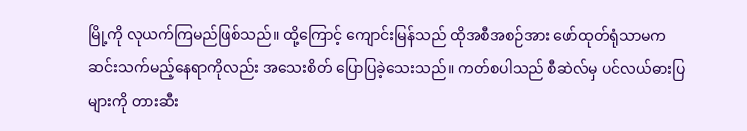မြို့ကို လုယက်ကြမည်ဖြစ်သည်။ ထို့ကြောင့် ကျောင်းမြန်သည် ထိုအစီအစဉ်အား ဖော်ထုတ်ရုံသာမက ဆင်းသက်မည့်နေရာကိုလည်း အသေးစိတ် ပြောပြခဲ့သေးသည်။ ကတ်စပါသည် စီဆဲလ်မှ ပင်လယ်ဓားပြများကို တားဆီး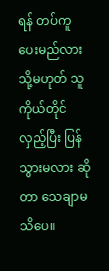ရန် တပ်ကူ ပေးမည်လား သို့မဟုတ် သူကိုယ်တိုင် လှည့်ပြီး ပြန်သွားမလား ဆိုတာ သေချာမသိပေ။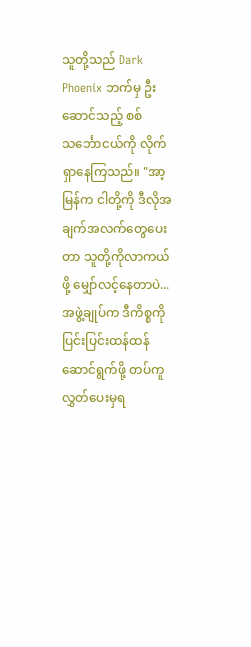သူတို့သည် Dark Phoenix ဘက်မှ ဦးဆောင်သည့် စစ်သင်္ဘောငယ်ကို လိုက်ရှာနေကြသည်။ "အာ့မြန်က ငါတို့ကို ဒီလိုအချက်အလက်‌တွေပေးတာ သူတို့ကိုလာကယ်ဖို့ မျှော်လင့်နေတာပဲ...အဖွဲ့ချုပ်က ဒီကိစ္စကို ပြင်းပြင်းထန်ထန် ဆောင်ရွက်ဖို့ တပ်ကူလွှတ်‌ပေးမှရ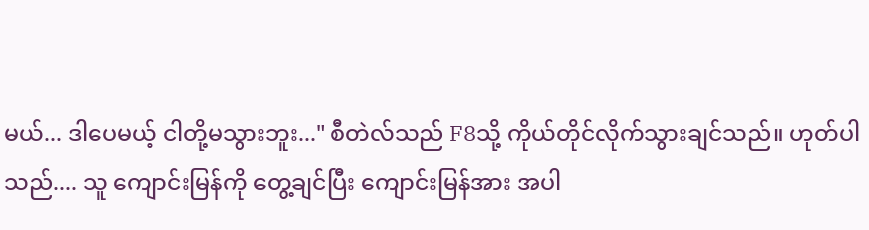မယ်... ဒါပေမယ့် ငါတို့မသွားဘူး..." စီတဲလ်သည် F8သို့ ကိုယ်တိုင်လိုက်သွားချင်သည်။ ဟုတ်ပါသည်.... သူ ကျောင်းမြန်ကို တွေ့ချင်ပြီး ကျောင်းမြန်အား အပါ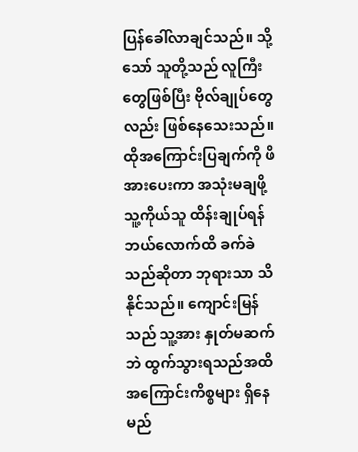ပြန်ခေါ်လာချင်သည်။ သို့သော် သူတို့သည် လူကြီးတွေဖြစ်ပြီး ဗိုလ်ချုပ်တွေလည်း ဖြစ်နေသေးသည်။ ထိုအကြောင်းပြချက်ကို ဖိအားပေးကာ အသုံးမချဖို့ သူ့ကိုယ်သူ ထိန်းချုပ်ရန် ဘယ်လောက်ထိ ခက်ခဲသည်ဆိုတာ ဘုရားသာ သိနိုင်သည်။ ကျောင်းမြန်သည် သူ့အား နှုတ်မဆက်ဘဲ ထွက်သွားရသည်အထိ အကြောင်းကိစ္စများ ရှိနေမည်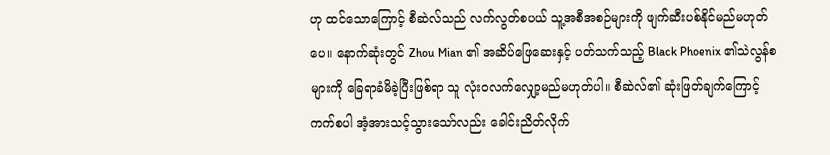ဟု ထင်သောကြောင့် စီဆဲလ်သည် လက်လွတ်စပယ် သူ့အစီအစဉ်များကို ဖျက်ဆီးပစ်နိုင်မည်မဟုတ်ပေ။ နောက်ဆုံးတွင် Zhou Mian ၏ အဆိပ်ဖြေဆေးနှင့် ပတ်သက်သည့် Black Phoenix ၏သဲလွန်စများကို ခြေရာခံမိခဲ့ပြီးဖြစ်ရာ သူ လုံးဝလက်လျှော့မည်မဟုတ်ပါ။ စီဆဲလ်၏ ဆုံးဖြတ်ချက်ကြောင့် ကက်စပါ အံ့အားသင့်သွားသော်လည်း ခေါင်းညိတ်လိုက်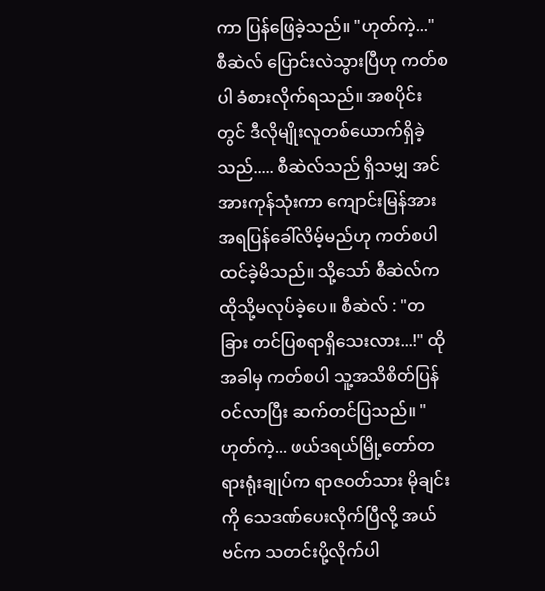ကာ ပြန်ဖြေခဲ့သည်။ "ဟုတ်ကဲ့..." စီဆဲလ် ပြောင်းလဲသွားပြီဟု ကတ်စပါ ခံစားလိုက်ရသည်။ အစပိုင်းတွင် ဒီလိုမျိုးလူတစ်ယောက်ရှိခဲ့သည်..... စီဆဲလ်သည် ရှိသမျှ အင်အားကုန်သုံးကာ ကျောင်းမြန်အား အရပြန်ခေါ်လိမ့်မည်ဟု ကတ်စပါ ထင်ခဲ့မိသည်။ သို့သော် စီဆဲလ်က ထိုသို့မလုပ်ခဲ့ပေ။ စီဆဲလ် : "တခြား တင်ပြစရာရှိသေးလား...!" ထိုအခါမှ ကတ်စပါ သူ့အသိစိတ်ပြန်ဝင်လာပြီး ဆက်တင်ပြသည်။ "ဟုတ်ကဲ့... ဖယ်ဒရယ်မြို့တော်တရားရုံးချုပ်က ရာဇ၀တ်သား မိုချင်းကို သေဒဏ်ပေးလိုက်ပြီလို့ အယ်ဗင်က သတင်းပို့လိုက်ပါ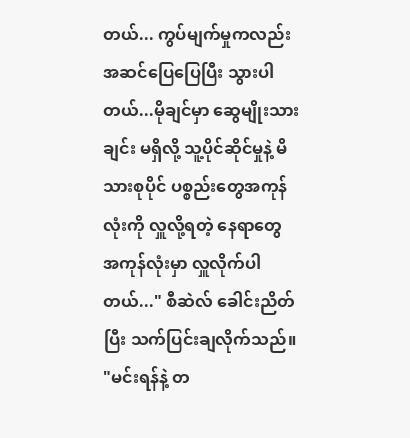တယ်... ကွပ်မျက်မှုကလည်း အဆင်ပြေပြေပြီး သွားပါတယ်...မိုချင်မှာ ဆွေမျိုးသားချင်း မရှိလို့ သူ့ပိုင်ဆိုင်မှုနဲ့ မိသားစုပိုင် ပစ္စည်းတွေအကုန်လုံးကို လှူလို့ရတဲ့ နေရာတွေ အကုန်လုံးမှာ လှူလိုက်ပါတယ်..." စီဆဲလ် ခေါင်းညိတ်ပြီး သက်ပြင်းချလိုက်သည်။ "မင်းရန်နဲ့ တ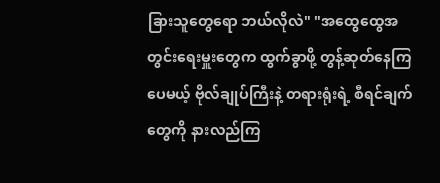ခြားသူတွေရော ဘယ်လိုလဲ" "အထွေထွေအတွင်းရေးမှူးတွေက ထွက်ခွာဖို့ တွန့်ဆုတ်နေကြပေမယ့် ဗိုလ်ချုပ်ကြီးနဲ့ တရားရုံးရဲ့ စီရင်ချက်တွေကို နားလည်ကြ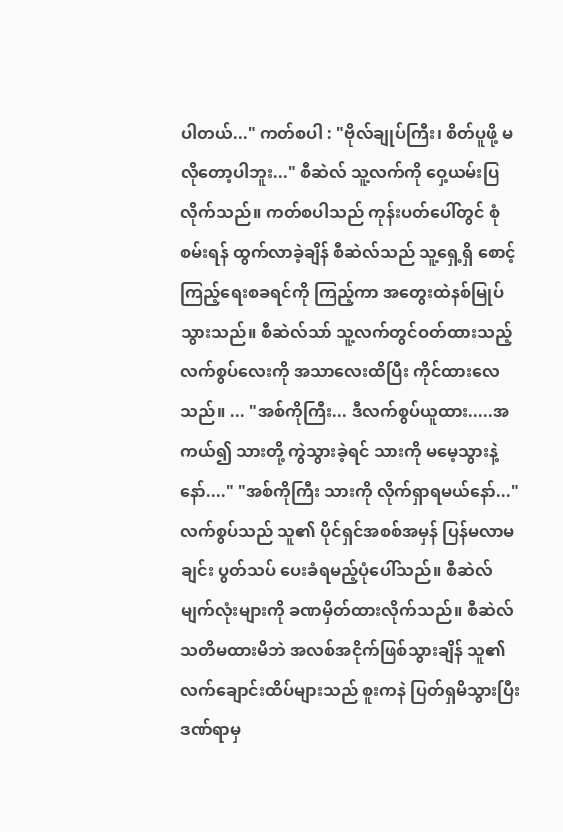ပါတယ်..." ကတ်စပါ : "ဗိုလ်ချုပ်ကြီး၊ စိတ်ပူဖို့ မလိုတော့ပါဘူး..." စီဆဲလ် သူ့လက်ကို ဝှေ့ယမ်းပြလိုက်သည်။ ကတ်စပါသည် ကုန်းပတ်ပေါ်တွင် စုံစမ်းရန် ထွက်လာခဲ့ချိန် စီဆဲလ်သည် သူ့ရှေ့ရှိ စောင့်ကြည့်ရေးစခရင်ကို ကြည့်ကာ အတွေးထဲနစ်မြုပ်သွားသည်။ စီဆဲလ်သာ် သူ့လက်တွင်ဝတ်ထားသည့် လက်စွပ်လေးကို အသာလေးထိပြီး ကိုင်ထားလေသည်။ ... "အစ်ကိုကြီး... ဒီလက်စွပ်ယူထား.....အကယ်၍ သားတို့ ကွဲသွားခဲ့ရင် သားကို မမေ့သွားနဲ့နော်...." "အစ်ကိုကြီး သားကို လိုက်ရှာရမယ်နော်..." လက်စွပ်သည် သူ၏ ပိုင်ရှင်အစစ်အမှန် ပြန်မလာမချင်း ပွတ်သပ်‌ ပေးခံရမည့်ပုံပေါ်သည်။ စီဆဲလ် မျက်လုံးများကို ခဏမှိတ်ထားလိုက်သည်။ စီဆဲလ် သတိမထားမိဘဲ အလစ်အငိုက်ဖြစ်သွားချိန် သူ၏ လက်ချောင်းထိပ်များသည် စူးကနဲ ပြတ်ရှမိသွားပြီး ဒဏ်ရာမှ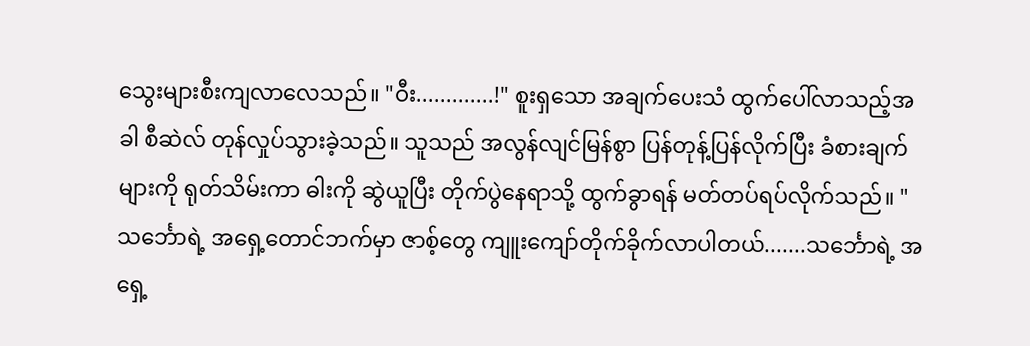သွေးများစီးကျလာလေသည်။ "ဝီး.............!" စူးရှသော အချက်ပေးသံ ထွက်ပေါ်လာသည့်အခါ စီဆဲလ် တုန်လှုပ်သွားခဲ့သည်။ သူသည် အလွန်လျင်မြန်စွာ ပြန်တုန့်ပြန်လိုက်ပြီး ခံစားချက်များကို ရုတ်သိမ်းကာ ဓါးကို ဆွဲယူပြီး တိုက်ပွဲနေရာသို့ ထွက်ခွာရန် မတ်တပ်ရပ်လိုက်သည်။ "သင်္ဘောရဲ့ အရှေ့တောင်ဘက်မှာ ဇာစ့်တွေ ကျူးကျော်တိုက်ခိုက်လာပါတယ်.......သင်္ဘောရဲ့ အရှေ့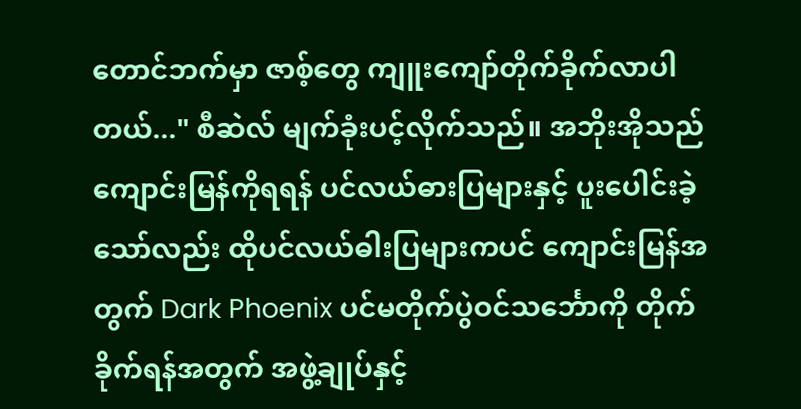တောင်ဘက်မှာ ဇာစ့်တွေ ကျူးကျော်တိုက်ခိုက်လာပါတယ်..." စီဆဲလ် မျက်ခုံးပင့်လိုက်သည်။ အဘိုးအိုသည် ကျောင်းမြန်ကိုရရန် ပင်လယ်ဓားပြများနှင့် ပူးပေါင်းခဲ့သော်လည်း ထိုပင်လယ်ဓါးပြများကပင် ကျောင်းမြန်အတွက် Dark Phoenix ပင်မတိုက်ပွဲဝင်သင်္ဘောကို တိုက်ခိုက်ရန်အတွက် အဖွဲ့ချုပ်နှင့်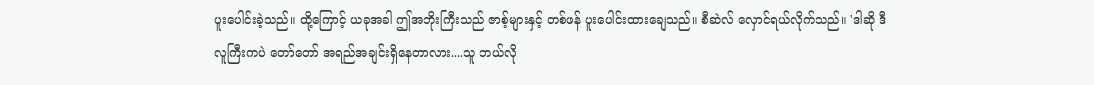ပူးပေါင်းခဲ့သည်။ ထို့ကြောင့် ယခုအခါ ဤအဘိုးကြီးသည် ဇာစ့်များနှင့် တစ်ဖန် ပူးပေါင်းထားချေသည်။ စီဆဲလ် လှောင်ရယ်လိုက်သည်။ 'ဒါဆို ဒီလူကြီးကပဲ တော်တော် အရည်အချင်းရှိနေတာလား....သူ ဘယ်လို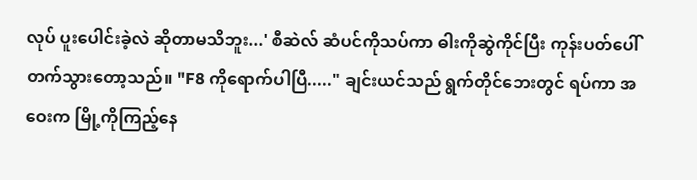လုပ် ပူးပေါင်းခဲ့လဲ ဆိုတာမသိဘူး...' စီဆဲလ် ဆံပင်ကိုသပ်ကာ ဓါးကိုဆွဲကိုင်ပြီး ကုန်းပတ်ပေါ်တက်သွားတော့သည်။ "F8 ကိုရောက်ပါပြီ....." ချင်းယင်သည် ရွက်တိုင်ဘေးတွင် ရပ်ကာ အဝေးက မြို့ကိုကြည့်နေ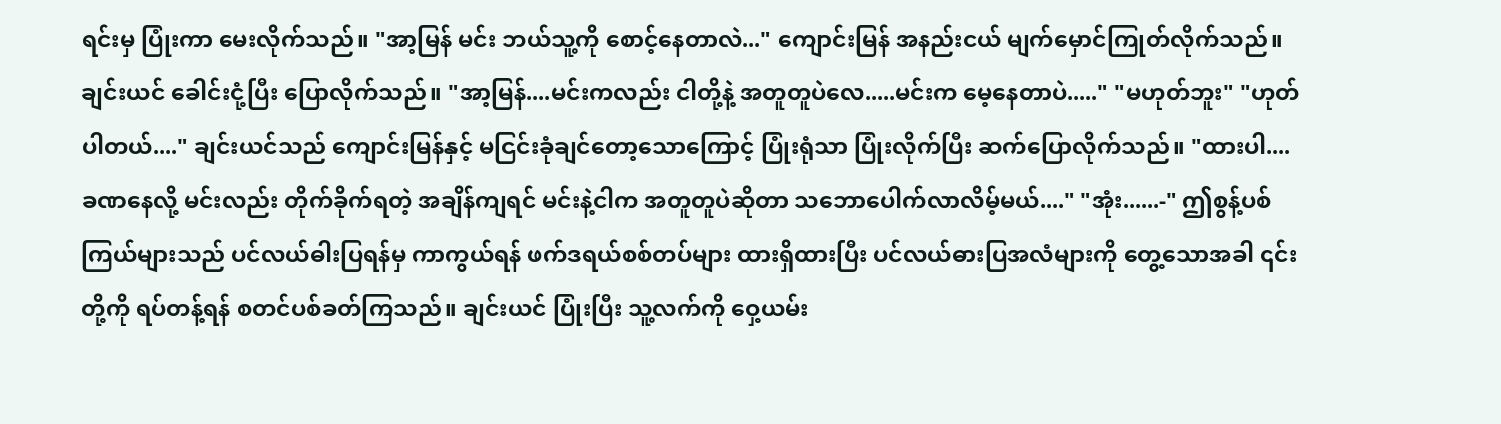ရင်းမှ ပြုံးကာ မေးလိုက်သည်။ "အာ့မြန် မင်း ဘယ်သူ့ကို စောင့်နေတာလဲ..." ကျောင်းမြန် အနည်းငယ် မျက်မှောင်ကြုတ်လိုက်သည်။ ချင်းယင် ခေါင်းငုံ့ပြီး ပြောလိုက်သည်။ "အာ့မြန်....မင်းကလည်း ငါတို့နဲ့ အတူတူပဲ‌လေ.....မင်းက မေ့နေတာပဲ....." "မဟုတ်ဘူး" "ဟုတ်ပါတယ်...." ချင်းယင်သည် ကျောင်းမြန်နှင့် မငြင်းခုံချင်တော့သောကြောင့် ပြုံးရုံသာ ပြုံးလိုက်ပြီး ဆက်ပြောလိုက်သည်။ "ထားပါ....ခဏနေလို့ မင်းလည်း တိုက်ခိုက်ရတဲ့ အချိန်ကျရင် မင်းနဲ့ငါက အတူတူပဲဆိုတာ သဘောပေါက်လာလိမ့်မယ်...." "အုံး......-" ဤစွန့်ပစ်ကြယ်များသည် ပင်လယ်ဓါးပြရန်မှ ကာကွယ်ရန် ဖက်ဒရယ်စစ်တပ်များ ထားရှိထားပြီး ပင်လယ်ဓားပြအလံများကို တွေ့သောအခါ ၎င်းတို့ကို ရပ်တန့်ရန် စတင်ပစ်ခတ်ကြသည်။ ချင်းယင် ပြုံးပြီး သူ့လက်ကို ဝှေ့ယမ်း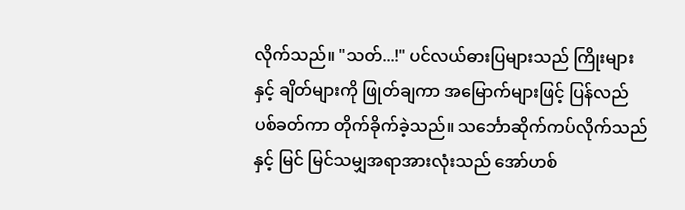လိုက်သည်။ "သတ်...!" ပင်လယ်ဓားပြများသည် ကြိုးများနှင့် ချိတ်များကို ဖြုတ်ချကာ အမြောက်များဖြင့် ပြန်လည် ပစ်ခတ်ကာ တိုက်ခိုက်ခဲ့သည်။ သင်္ဘောဆိုက်ကပ်လိုက်သည်နှင့် မြင် မြင်သမျှအရာအားလုံးသည် အော်ဟစ်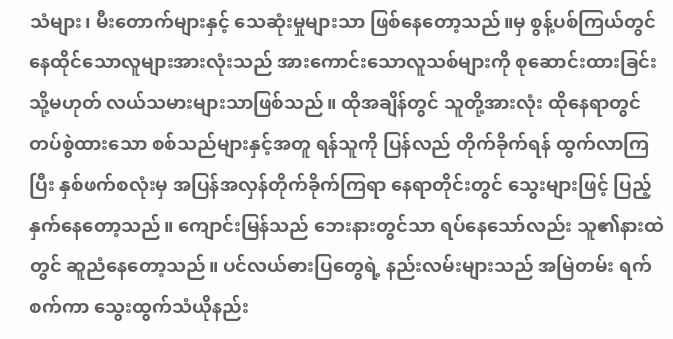သံများ၊ မီးတောက်များနှင့် သေဆုံးမှုများသာ ဖြစ်‌နေတော့သည်။မှ စွန့်ပစ်ကြယ်တွင် နေထိုင်သောလူများအားလုံးသည် အားကောင်းသောလူသစ်များကို စုဆောင်းထားခြင်း သို့မဟုတ် လယ်သမားများသာဖြစ်သည်။ ထိုအချိန်တွင် သူတို့အားလုံး ထိုနေရာတွင် တပ်စွဲထားသော စစ်သည်များနှင့်အတူ ရန်သူကို ပြန်လည် တိုက်ခိုက်ရန် ထွက်လာကြပြီး နှစ်ဖက်စလုံးမှ အပြန်အလှန်တိုက်ခိုက်ကြရာ နေရာတိုင်းတွင် သွေးများဖြင့် ပြည့်နှက်နေတော့သည်။ ကျောင်းမြန်သည် ဘေးနားတွင်သာ ရပ်နေသော်လည်း သူ၏နားထဲတွင် ဆူညံနေတော့သည်။ ပင်လယ်ဓားပြတွေရဲ့ နည်းလမ်းများသည် အမြဲတမ်း ရက်စက်ကာ သွေးထွက်သံယိုနည်း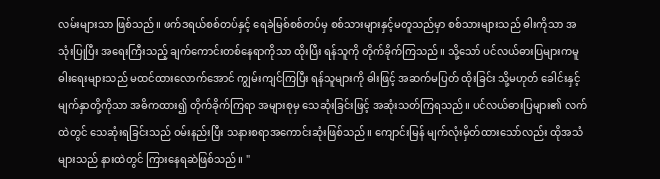လမ်းများသာ ဖြစ်သည်။ ဖက်ဒရယ်စစ်တပ်နှင့် ရေခဲမြစ်စစ်တပ်မှ စစ်သားများနှင့်မတူသည်မှာ စစ်သားများသည် ဓါးကိုသာ အသုံးပြုပြီး အရေးကြီးသည့် ချက်ကောင်းတစ်နေရာကိုသာ ထိုးပြီး ရန်သူကို တိုက်ခိုက်ကြသည်။ သို့သော် ပင်လယ်ဓားပြများကမူ ဓါးရေးများသည် မထင်ထားလောက်အောင် ကျွမ်းကျင်ကြပြီး ရန်သူများကို ဓါးဖြင့် အဆက်မပြတ် ထိုးခြင်း သို့မဟုတ် ‌‌ခေါင်းနှင့် မျက်နှာတို့ကိုသာ အဓိကထား၍ တိုက်ခိုက်ကြရာ အများစုမှ သေဆုံးခြင်းဖြင့် အဆုံးသတ်ကြရသည်။ ပင်လယ်ဓားပြများ၏ လက်ထဲတွင် သေဆုံးရခြင်းသည် ဝမ်းနည်းပြီး သနားစရာအကောင်းဆုံးဖြစ်သည်။ ကျောင်းမြန် မျက်လုံးမှိတ်ထားသော်လည်း ထိုအသံများသည် နားထဲတွင် ကြားနေရဆဲဖြစ်သည်။ "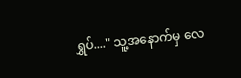ရွှပ်...." သူ့အနောက်မှ လေ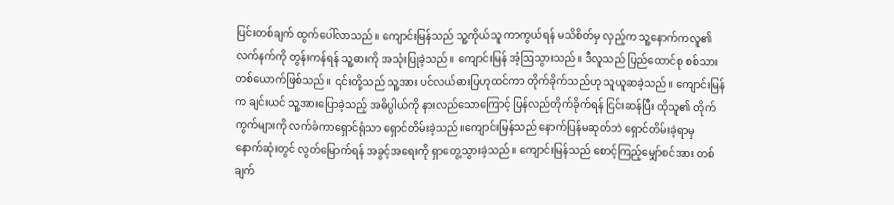ပြင်းတစ်ချက် ထွက်ပေါ်လာသည်။ ကျောင်းမြန်သည် သူ့ကိုယ်သူ ကာကွယ်ရန် မသိစိတ်မှ လှည့်က သူ့နောက်ကလူ၏ လက်နက်ကို တွန်းကန်ရန် သူ့ဓားကို အသုံးပြုခဲ့သည်။ ကျောင်းမြန် အံ့ဩသွားသည်။ ဒီလူသည် ပြည်ထောင်စု စစ်သားတစ်ယောက်ဖြစ်သည်။ ၎င်းတို့သည် သူ့အား ပင်လယ်ဓားပြဟုထင်ကာ တိုက်ခိုက်သည်ဟု သူယူဆခဲ့သည်။ ကျောင်းမြန်က ချင်းယင် သူ့အားပြောခဲ့သည့် အဓိပ္ပါယ်ကို နားလည်သောကြောင့် ပြန်လည်တိုက်ခိုက်ရန် ငြင်းဆန်ပြီး ထိုသူ၏ တိုက်ကွက်များကို လက်ခံကာရှောင်ရုံသာ ရှောင်တိမ်းခဲ့သည်။ကျောင်းမြန်သည် နောက်ပြန်မဆုတ်ဘဲ ရှောင်တိမ်းခဲ့ရာမှ နောက်ဆုံးတွင် လွတ်မြောက်ရန် အခွင့်အရေးကို ရှာတွေ့သွားခဲ့သည်။ ကျောင်းမြန်သည် စောင့်ကြည့်မျှော်စင်အား တစ်ချက်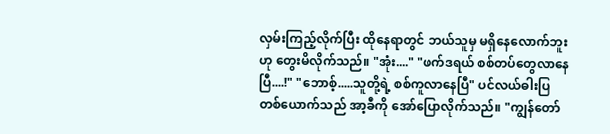လှမ်းကြည့်လိုက်ပြီး ထိုနေရာတွင် ဘယ်သူမှ မရှိနေလောက်ဘူးဟု တွေးမိလိုက်သည်။ "အုံး...." "ဖက်ဒရယ် စစ်တပ်တွေလာနေပြီ....!" "ဘောစ့်.....သူတို့ရဲ့ စစ်ကူလာနေပြီ" ပင်လယ်ဓါးပြတစ်ယောက်သည် အာ့ခီကို အော်ပြောလိုက်သည်။ "ကျွန်တော်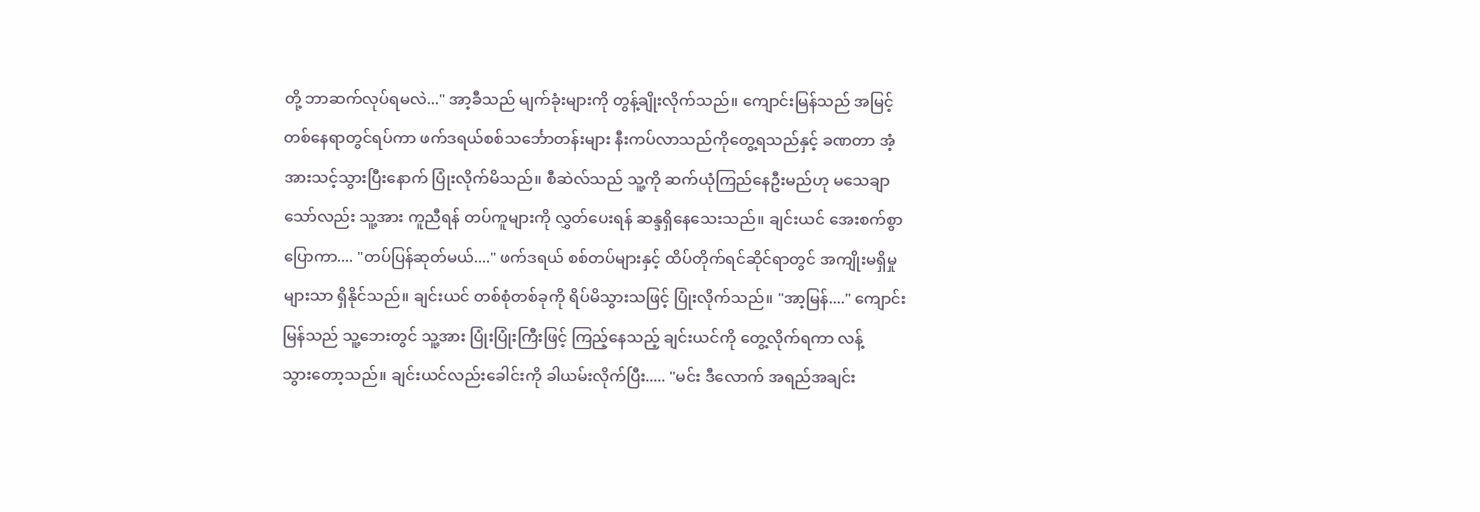တို့ ဘာဆက်လုပ်ရမလဲ..." အာ့ခီသည် မျက်ခုံးများကို တွန့်ချိုးလိုက်သည်။ ကျောင်းမြန်သည် အမြင့်တစ်နေရာတွင်ရပ်ကာ ဖက်ဒရယ်စစ်သင်္ဘောတန်းများ နီးကပ်လာသည်ကိုတွေ့ရသည်နှင့် ခဏတာ အံ့အားသင့်သွားပြီးနောက် ပြုံးလိုက်မိသည်။ စီဆဲလ်သည် သူ့ကို ဆက်ယုံကြည်နေဦးမည်ဟု မသေချာသော်လည်း သူ့အား ကူညီရန် တပ်ကူများကို လွှတ်ပေးရန် ဆန္ဒရှိနေသေးသည်။ ချင်းယင် အေးစက်စွာပြောကာ.... "တပ်ပြန်ဆုတ်မယ်...." ဖက်ဒရယ် စစ်တပ်များနှင့် ထိပ်တိုက်ရင်ဆိုင်ရာတွင် အကျိုးမရှိမှုများသာ ရှိနိုင်သည်။ ချင်းယင် တစ်စုံတစ်ခုကို ရိပ်မိသွားသဖြင့် ပြုံးလိုက်သည်။ "အာ့မြန်...." ကျောင်းမြန်သည် သူ့ဘေးတွင် သူ့အား ပြုံးပြုံးကြီးဖြင့် ကြည့်နေသည့် ချင်းယင်ကို တွေ့လိုက်ရကာ လန့်သွား‌တော့သည်။ ချင်းယင်လည်းခေါင်းကို ခါယမ်းလိုက်ပြီး..... "မင်း ဒီလောက် အရည်အချင်း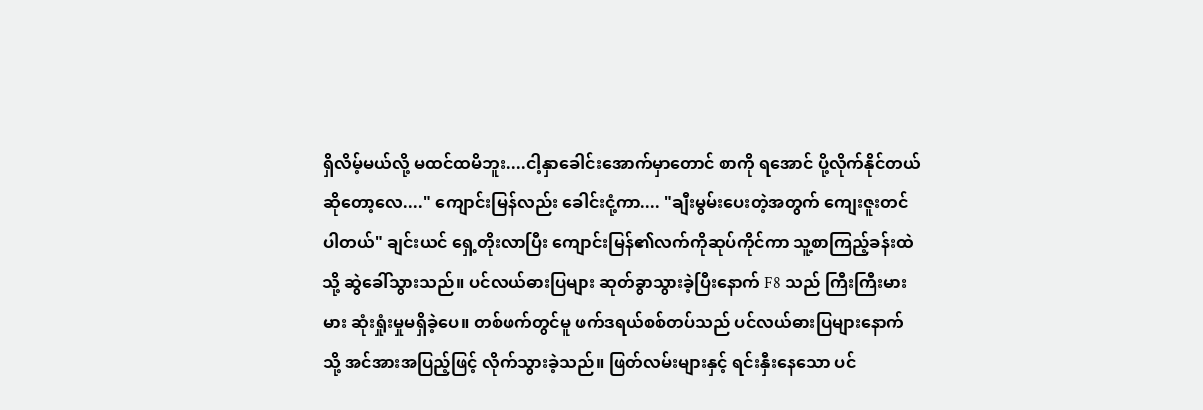ရှိလိမ့်မယ်လို့ မထင်ထမိဘူး....ငါ့နှာခေါင်းအောက်မှာတောင် စာကို ရအောင် ပို့လိုက်နိုင်တယ် ဆိုတော့လေ...." ကျောင်းမြန်လည်း ခေါင်းငုံ့ကာ.... "ချီးမွမ်းပေးတဲ့အတွက် ကျေးဇူးတင်ပါတယ်" ချင်းယင် ရှေ့တိုးလာပြီး ကျောင်းမြန်၏လက်ကိုဆုပ်ကိုင်ကာ သူ့စာကြည့်ခန်းထဲသို့ ဆွဲခေါ်သွားသည်။ ပင်လယ်ဓားပြများ ဆုတ်ခွာသွားခဲ့ပြီးနောက် F8 သည် ကြီးကြီးမားမား ဆုံးရှုံးမှုမရှိခဲ့ပေ။ တစ်ဖက်တွင်မူ ဖက်ဒရယ်စစ်တပ်သည် ပင်လယ်ဓားပြများနောက်သို့ အင်အားအပြည့်ဖြင့် လိုက်သွားခဲ့သည်။ ဖြတ်လမ်းများနှင့် ရင်းနှီးနေသော ပင်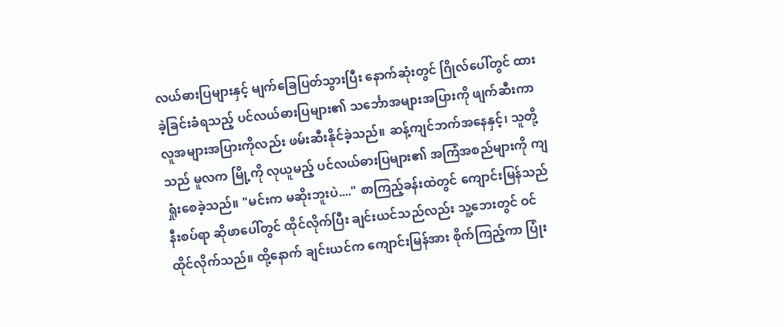လယ်ဓားပြများနှင့် မျက်‌ခြေပြတ်သွားပြီး နောက်ဆုံးတွင် ဂြိုလ်ပေါ်တွင် ထားခဲ့ခြင်းခံရသည့် ပင်လယ်ဓားပြများ၏ သင်္ဘောအများအပြားကို ဖျက်ဆီးကာ လူအများအပြားကိုလည်း ဖမ်းဆီးနိုင်ခဲ့သည်။ ဆန့်ကျင်ဘက်အနေနှင့်၊ သူတို့သည် မူလက မြို့ကို လုယူမည့် ပင်လယ်ဓားပြများ၏ အကြံအစည်များကို ကျရှုံးစေခဲ့သည်။ "မင်းက မဆိုးဘူးပဲ...." စာကြည့်ခန်းထဲတွင် ကျောင်းမြန်သည် နီးစပ်ရာ ဆိုဖာပေါ်တွင် ထိုင်လိုက်ပြီး ချင်းယင်သည်လည်း သူ့ဘေးတွင် ဝင်ထိုင်လိုက်သည်။ ထို့နောက် ချင်းယင်က ကျောင်းမြန်အား စိုက်ကြည့်ကာ ပြုံး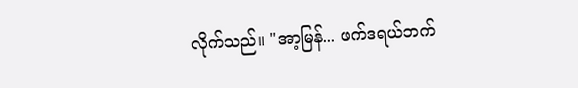လိုက်သည်။ "အာ့မြန်... ဖက်ဒရယ်ဘက်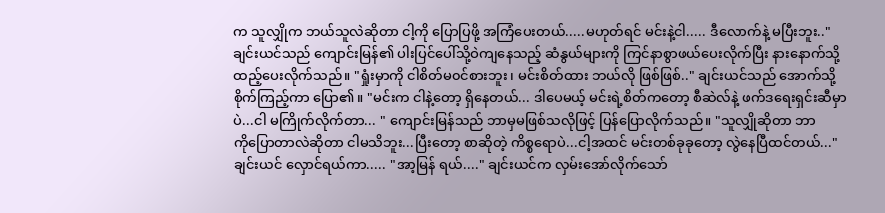က သူလျှိုက ဘယ်သူလဲဆိုတာ ငါ့ကို ပြောပြဖို့ အကြံပေးတယ်.....မဟုတ်ရင် မင်းနဲ့ငါ..... ဒီလောက်နဲ့ မပြီးဘူး.." ချင်းယင်သည် ကျောင်းမြန်၏ ပါးပြင်ပေါ်သို့ဝဲကျနေသည့် ဆံနွယ်များကို ကြင်နာစွာဖယ်ပေးလိုက်ပြီး နားနောက်သို့ ထည့်ပေးလိုက်သည်။ "ရှုံးမှာကို ငါစိတ်မ၀င်စားဘူး၊ မင်းစိတ်ထား ဘယ်လို ဖြစ်ဖြစ်.." ချင်းယင်သည် အောက်သို့စိုက်ကြည့်ကာ ပြော၏။ "မင်းက ငါနဲ့တော့ ရှိနေတယ်... ဒါပေမယ့် မင်းရဲ့စိတ်ကတော့ စီဆဲလ်နဲ့ ဖက်ဒရေးရှင်းဆီမှာပဲ...ငါ မကြိုက်လိုက်တာ... " ကျောင်းမြန်သည် ဘာမှမဖြစ်သလိုဖြင့် ပြန်ပြောလိုက်သည်။ "သူလျှိုဆိုတာ ဘာကို‌ပြောတာလဲဆိုတာ ငါမသိဘူး...ပြီးတော့ စာဆိုတဲ့ ကိစ္စရောပဲ...ငါ့အထင် မင်းတစ်ခုခုတော့ လွဲနေပြီထင်တယ်..." ချင်းယင် လှောင်ရယ်ကာ..... "အာ့မြန် ရယ်...." ချင်းယင်က လှမ်းအော်လိုက်‌သော်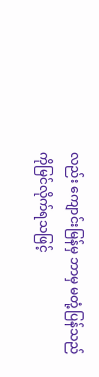လည်း ကျောင်းမြန်မှ ဘာမှ မတုံ့ပြန်သည်ကိုမြင်လိုက်ရသဖြင့်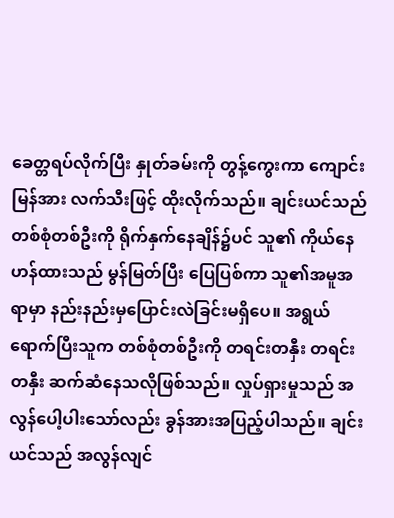ခေတ္တရပ်လိုက်ပြီး နှုတ်ခမ်းကို တွန့်ကွေးကာ ကျောင်းမြန်အား လက်သီးဖြင့် ထိုးလိုက်သည်။ ချင်းယင်သည် တစ်စုံတစ်ဦးကို ရိုက်နှက်နေချိန်၌ပင် သူ၏ ကိုယ်နေဟန်ထားသည် မွန်မြတ်ပြီး ပြေပြစ်ကာ သူ၏အမူအရာမှာ နည်းနည်းမှပြောင်းလဲခြင်းမရှိပေ။ အရွယ်ရောက်ပြီးသူက တစ်စုံတစ်ဦးကို တရင်းတနှီး တရင်းတနှီး ဆက်ဆံနေသလိုဖြစ်သည်။ လှုပ်ရှားမှုသည် အလွန်ပေါ့ပါးသော်လည်း ခွန်အားအပြည့်ပါသည်။ ချင်းယင်သည် အလွန်လျင်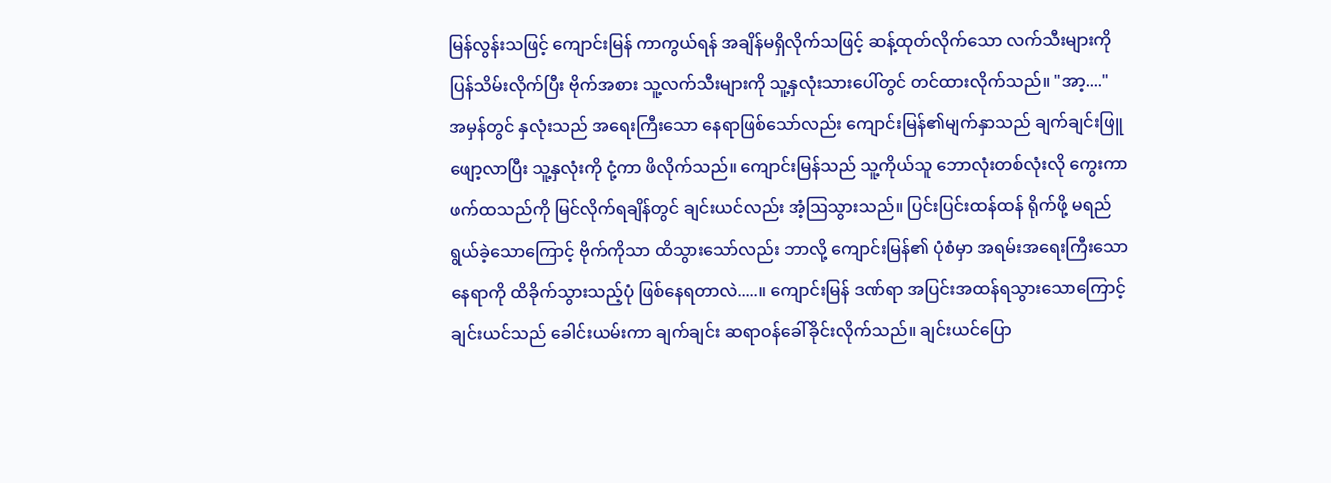မြန်လွန်းသဖြင့် ကျောင်းမြန် ကာကွယ်ရန် အချိန်မရှိလိုက်သဖြင့် ဆန့်ထုတ်လိုက်သော လက်သီးများကို ပြန်သိမ်းလိုက်ပြီး ဗိုက်အစား သူ့လက်သီးများကို သူ့နှလုံးသားပေါ်တွင် တင်ထားလိုက်သည်။ "အာ့...." အမှန်တွင် နှလုံးသည် အရေးကြီးသော နေရာဖြစ်သော်လည်း ကျောင်းမြန်၏မျက်နှာသည် ချက်ချင်းဖြူဖျော့လာပြီး သူ့နှလုံးကို ငုံ့ကာ ဖိလိုက်သည်။ ကျောင်းမြန်သည် သူ့ကိုယ်သူ ဘောလုံးတစ်လုံးလို ကွေးကာ ဖက်ထသည်ကို မြင်လိုက်ရချိန်တွင် ချင်းယင်လည်း အံ့ဩသွားသည်။ ပြင်းပြင်းထန်ထန် ရိုက်ဖို့ မရည်ရွယ်ခဲ့‌သောကြောင့် ဗိုက်ကိုသာ ထိသွားသော်လည်း ဘာလို့ ကျောင်းမြန်၏ ပုံစံမှာ အရမ်းအရေးကြီးသောနေရာကို ထိခိုက်သွားသည့်ပုံ ဖြစ်နေရတာလဲ.....။ ကျောင်းမြန် ဒဏ်ရာ အပြင်းအထန်ရသွားသောကြောင့် ချင်းယင်သည် ခေါင်းယမ်းကာ ချက်ချင်း ဆရာဝန်ခေါ်ခိုင်းလိုက်သည်။ ချင်းယင်ပြော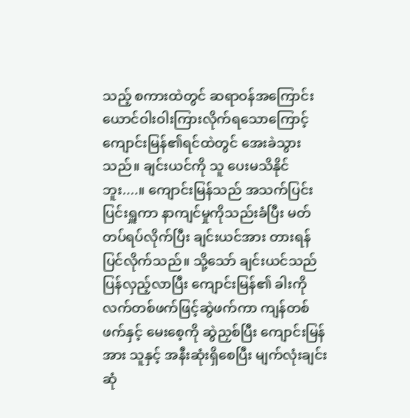သည့် စကားထဲတွင် ဆရာဝန်အကြောင်း ယောင်ဝါးဝါးကြားလိုက်ရသောကြောင့် ကျောင်းမြန်၏ရင်ထဲတွင် အေးခဲသွားသည်။ ချင်းယင်ကို သူ ပေးမသိနိုင်ဘူး....။ ကျောင်းမြန်သည် အသက်ပြင်းပြင်းရှူကာ နာကျင်မှုကိုသည်းခံပြီး မတ်တပ်ရပ်လိုက်ပြီး ချင်းယင်အား တားရန် ပြင်လိုက်သည်။ သို့သော် ချင်းယင်သည် ပြန်လှည့်လာပြီး ကျောင်းမြန်၏ ခါးကို လက်တစ်ဖက်ဖြင့်ဆွဲဖက်ကာ ကျန်တစ်ဖက်နှင့် မေးစေ့ကို ဆွဲညှစ်ပြီး ကျောင်းမြန်အား သူနှင့် အနီးဆုံးရှိစေပြီး မျက်လုံးချင်း ဆုံ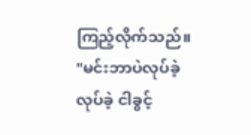ကြည့်လိုက်သည်။ "မင်းဘာပဲလုပ်ခဲ့လုပ်ခဲ့ ငါခွင့်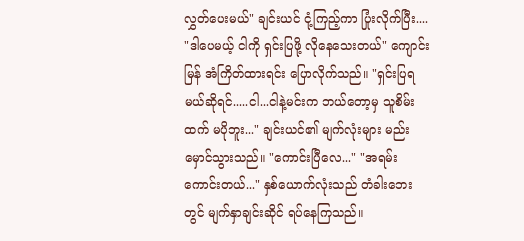လွှတ်ပေးမယ်" ချင်းယင် ငုံ့ကြည့်ကာ ပြုံးလိုက်ပြီး.... "ဒါပေမယ့် ငါကို ရှင်းပြဖို့ လိုနေသေးတယ်" ကျောင်းမြန် အံကြိတ်ထားရင်း ပြောလိုက်သည်။ "ရှင်းပြရမယ်ဆိုရင်.....ငါ...ငါနဲ့မင်းက ဘယ်တော့မှ သူစိမ်းထက် မပိုဘူး..." ချင်းယင်၏ မျက်လုံးများ မည်းမှောင်သွားသည်။ "ကောင်းပြီလေ..." "အရမ်းကောင်းတယ်..." နှစ်ယောက်လုံးသည် တံခါးဘေးတွင် မျက်နှာချင်းဆိုင် ရပ်နေကြသည်။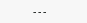---